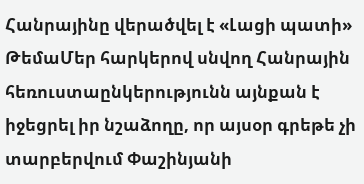Հանրայինը վերածվել է «Լացի պատի»
ԹեմաՄեր հարկերով սնվող Հանրային հեռուստաընկերությունն այնքան է իջեցրել իր նշաձողը, որ այսօր գրեթե չի տարբերվում Փաշինյանի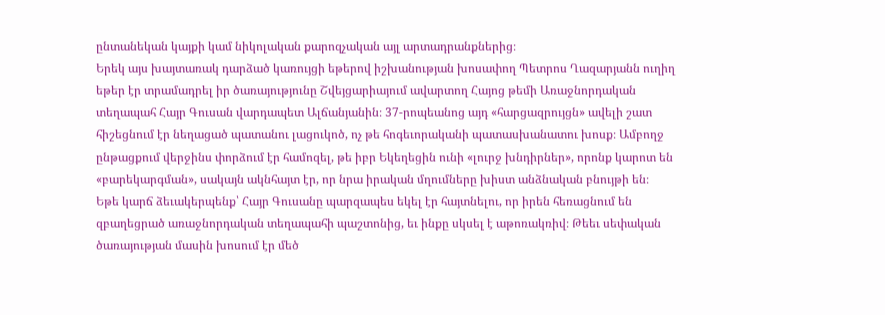ընտանեկան կայքի կամ նիկոլական քարոզչական այլ արտադրանքներից։
Երեկ այս խայտառակ դարձած կառույցի եթերով իշխանության խոսափող Պետրոս Ղազարյանն ուղիղ եթեր էր տրամադրել իր ծառայությունը Շվեյցարիայում ավարտող Հայոց թեմի Առաջնորդական տեղապահ Հայր Գուսան վարդապետ Ալճանյանին։ 37-րոպեանոց այդ «հարցազրույցն» ավելի շատ հիշեցնում էր նեղացած պատանու լացուկոծ, ոչ թե հոգեւորականի պատասխանատու խոսք։ Ամբողջ ընթացքում վերջինս փորձում էր համոզել, թե իբր Եկեղեցին ունի «լուրջ խնդիրներ», որոնք կարոտ են «բարեկարգման», սակայն ակնհայտ էր, որ նրա իրական մղումները խիստ անձնական բնույթի են։
Եթե կարճ ձեւակերպենք՝ Հայր Գուսանը պարզապես եկել էր հայտնելու, որ իրեն հեռացնում են զբաղեցրած առաջնորդական տեղապահի պաշտոնից, եւ ինքը սկսել է աթոռակռիվ։ Թեեւ սեփական ծառայության մասին խոսում էր մեծ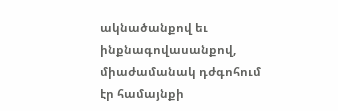ակնածանքով եւ ինքնագովասանքով, միաժամանակ դժգոհում էր համայնքի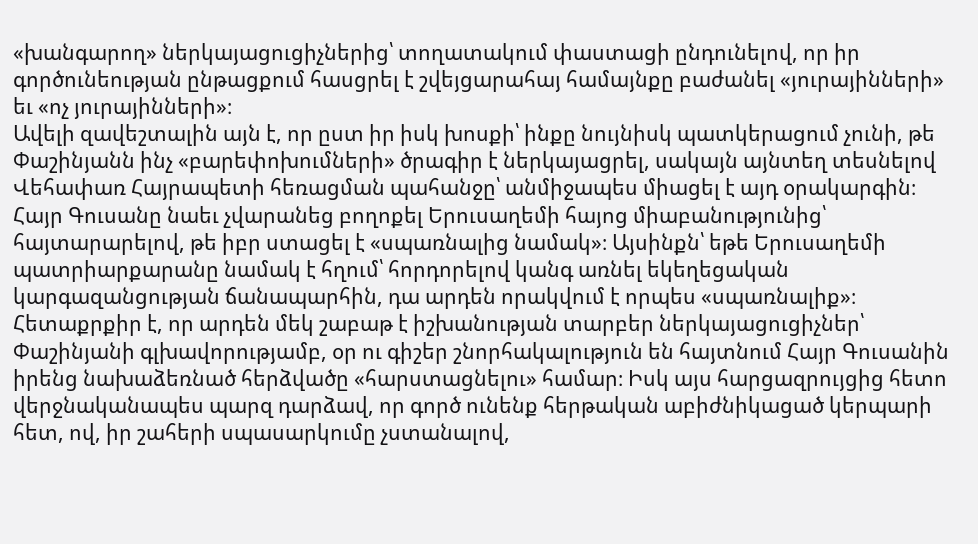«խանգարող» ներկայացուցիչներից՝ տողատակում փաստացի ընդունելով, որ իր գործունեության ընթացքում հասցրել է շվեյցարահայ համայնքը բաժանել «յուրայինների» եւ «ոչ յուրայինների»։
Ավելի զավեշտալին այն է, որ ըստ իր իսկ խոսքի՝ ինքը նույնիսկ պատկերացում չունի, թե Փաշինյանն ինչ «բարեփոխումների» ծրագիր է ներկայացրել, սակայն այնտեղ տեսնելով Վեհափառ Հայրապետի հեռացման պահանջը՝ անմիջապես միացել է այդ օրակարգին։
Հայր Գուսանը նաեւ չվարանեց բողոքել Երուսաղեմի հայոց միաբանությունից՝ հայտարարելով, թե իբր ստացել է «սպառնալից նամակ»։ Այսինքն՝ եթե Երուսաղեմի պատրիարքարանը նամակ է հղում՝ հորդորելով կանգ առնել եկեղեցական կարգազանցության ճանապարհին, դա արդեն որակվում է որպես «սպառնալիք»։
Հետաքրքիր է, որ արդեն մեկ շաբաթ է իշխանության տարբեր ներկայացուցիչներ՝ Փաշինյանի գլխավորությամբ, օր ու գիշեր շնորհակալություն են հայտնում Հայր Գուսանին իրենց նախաձեռնած հերձվածը «հարստացնելու» համար։ Իսկ այս հարցազրույցից հետո վերջնականապես պարզ դարձավ, որ գործ ունենք հերթական աբիժնիկացած կերպարի հետ, ով, իր շահերի սպասարկումը չստանալով,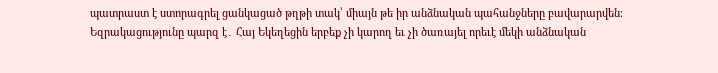պատրաստ է ստորագրել ցանկացած թղթի տակ՝ միայն թե իր անձնական պահանջները բավարարվեն։
Եզրակացությունը պարզ է․ Հայ Եկեղեցին երբեք չի կարող եւ չի ծառայել որեւէ մեկի անձնական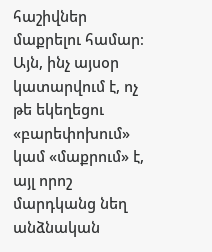հաշիվներ մաքրելու համար։ Այն, ինչ այսօր կատարվում է, ոչ թե եկեղեցու «բարեփոխում» կամ «մաքրում» է, այլ որոշ մարդկանց նեղ անձնական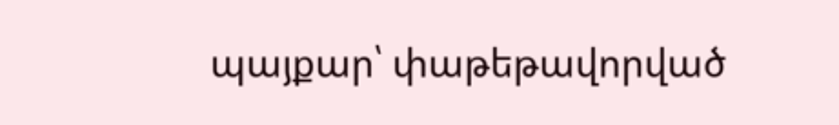պայքար՝ փաթեթավորված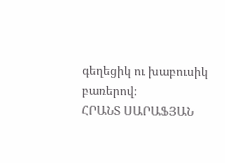գեղեցիկ ու խաբուսիկ բառերով։
ՀՐԱՆՏ ՍԱՐԱՖՅԱՆ